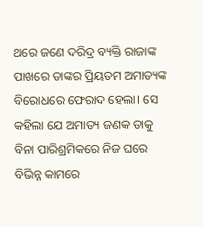ଥରେ ଜଣେ ଦରିଦ୍ର ବ୍ୟକ୍ତି ରାଜାଙ୍କ ପାଖରେ ତାଙ୍କର ପ୍ରିୟତମ ଅମାତ୍ୟଙ୍କ ବିରୋଧରେ ଫେରାଦ ହେଲା। ସେ କହିଲା ଯେ ଅମାତ୍ୟ ଜଣକ ତାକୁ ବିନା ପାରିଶ୍ରମିକରେ ନିଜ ଘରେ ବିଭିନ୍ନ କାମରେ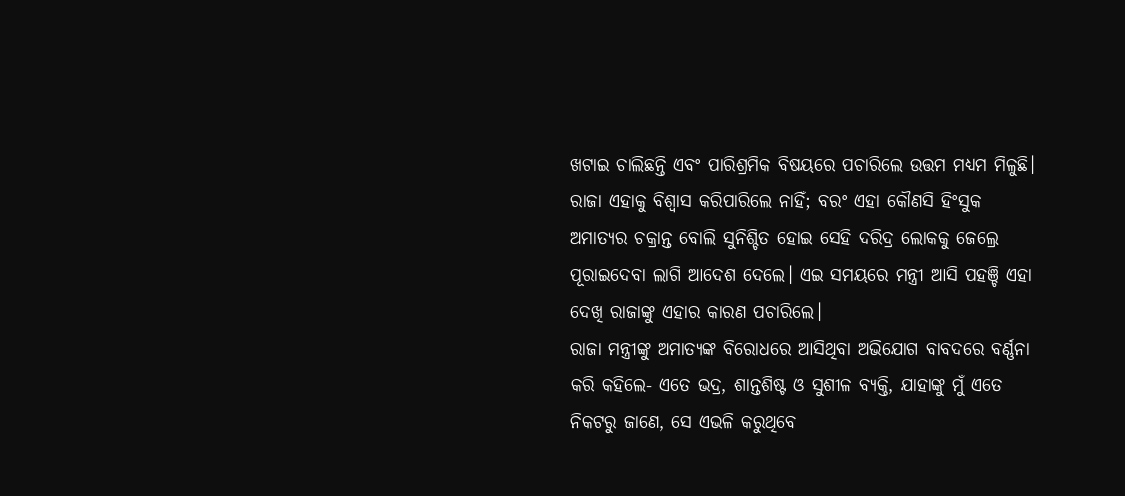ଖଟାଇ ଚାଲିଛନ୍ତି ଏବଂ ପାରିଶ୍ରମିକ ବିଷୟରେ ପଚାରିଲେ ଉତ୍ତମ ମଧ୍ୟମ ମିଳୁଛି।
ରାଜା ଏହାକୁ ବିଶ୍ବାସ କରିପାରିଲେ ନାହିଁ; ବରଂ ଏହା କୌଣସି ହିଂସୁକ ଅମାତ୍ୟର ଚକ୍ରାନ୍ତ ବୋଲି ସୁନିଶ୍ଚିତ ହୋଇ ସେହି ଦରିଦ୍ର ଲୋକକୁ ଜେଲ୍ରେ ପୂରାଇଦେବା ଲାଗି ଆଦେଶ ଦେଲେ। ଏଇ ସମୟରେ ମନ୍ତ୍ରୀ ଆସି ପହଞ୍ଚି ଏହା ଦେଖି ରାଜାଙ୍କୁ ଏହାର କାରଣ ପଚାରିଲେ।
ରାଜା ମନ୍ତ୍ରୀଙ୍କୁ ଅମାତ୍ୟଙ୍କ ବିରୋଧରେ ଆସିଥିବା ଅଭିଯୋଗ ବାବଦରେ ବର୍ଣ୍ଣନା କରି କହିଲେ- ଏତେ ଭଦ୍ର, ଶାନ୍ତଶିଷ୍ଟ ଓ ସୁଶୀଳ ବ୍ୟକ୍ତି, ଯାହାଙ୍କୁ ମୁଁ ଏତେ ନିକଟରୁ ଜାଣେ, ସେ ଏଭଳି କରୁଥିବେ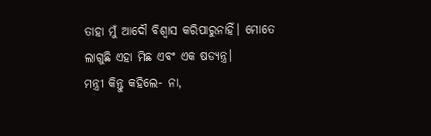ତାହା ମୁଁ ଆଦୌ ବିଶ୍ବାସ କରିପାରୁନାହିଁ। ମୋତେ ଲାଗୁଛି ଏହା ମିଛ ଏବଂ ଏକ ଷଡ୍ଯନ୍ତ୍ର।
ମନ୍ତ୍ରୀ କିନ୍ତୁ କହିଲେ- ନା,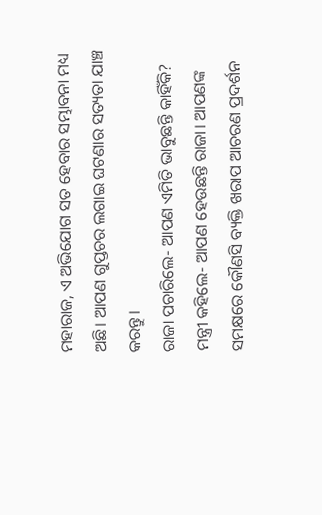ମହାରାଜ, ଏ ଅଭିଯୋଗ ସତ ହେବାର ସମ୍ଭାବନା ମଧ୍ୟ ଅଛି। ଆପଣ ଗୁପ୍ତଚର ଲଗାଇ ଘଟଣାର ସତ୍ୟତା ଯାଞ୍ଚ କରନ୍ତୁ।
ରାଜା ପଚାରିଲେ- ଆପଣ ଏମିତି ଭାବୁଛନ୍ତି କାହିଁକି?
ମନ୍ତ୍ରୀ କହିଲେ- ଆପଣ ହେଉଛନ୍ତି ରାଜା। ଆପଣଙ୍କ ସମକ୍ଷରେ କୌଣସି ବ୍ୟକ୍ତି ଖରାପ ଆଚରଣ ପ୍ରଦର୍ଶନ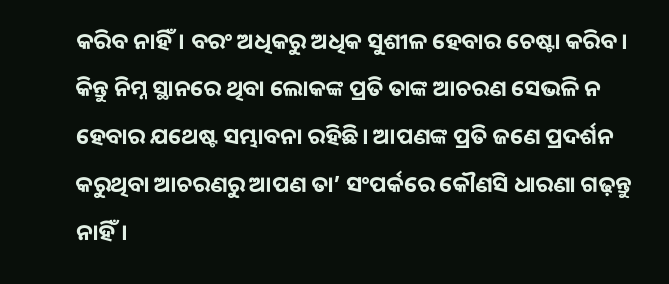କରିବ ନାହିଁ। ବରଂ ଅଧିକରୁ ଅଧିକ ସୁଶୀଳ ହେବାର ଚେଷ୍ଟା କରିବ। କିନ୍ତୁ ନିମ୍ନ ସ୍ଥାନରେ ଥିବା ଲୋକଙ୍କ ପ୍ରତି ତାଙ୍କ ଆଚରଣ ସେଭଳି ନ ହେବାର ଯଥେଷ୍ଟ ସମ୍ଭାବନା ରହିଛି। ଆପଣଙ୍କ ପ୍ରତି ଜଣେ ପ୍ରଦର୍ଶନ କରୁଥିବା ଆଚରଣରୁ ଆପଣ ତା’ ସଂପର୍କରେ କୌଣସି ଧାରଣା ଗଢ଼ନ୍ତୁ ନାହିଁ।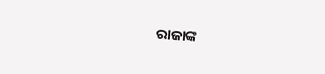ରାଜାଙ୍କ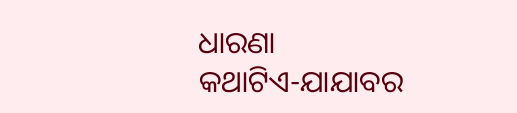ଧାରଣା
କଥାଟିଏ-ଯାଯାବର